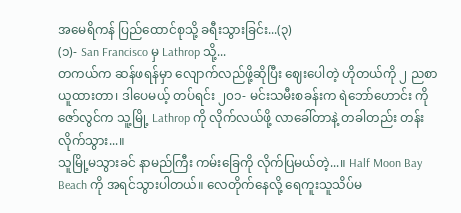အမေရိကန် ပြည်ထောင်စုသို့ ခရီးသွားခြင်း...(၃)
(၁)- San Francisco မှ Lathrop သို့...
တကယ်က ဆန်ဖရန်မှာ လျောက်လည်ဖို့ဆိုပြီး ဈေးပေါတဲ့ ဟိုတယ်ကို ၂ ညစာယူထားတာ၊ ဒါပေမယ့် တပ်ရင်း ၂၀၁- မင်းသမီးစခန်းက ရဲဘော်ဟောင်း ကိုဇော်လွင်က သူ့မြို့ Lathrop ကို လိုက်လယ်ဖို့ လာခေါ်တာနဲ့ တခါတည်း တန်းလိုက်သွား...။
သူမြို့မသွားခင် နာမည်ကြီး ကမ်းခြေကို လိုက်ပြမယ်တဲ့...။ Half Moon Bay Beach ကို အရင်သွားပါတယ်။ လေတိုက်နေလို့ ရေကူးသူသိပ်မ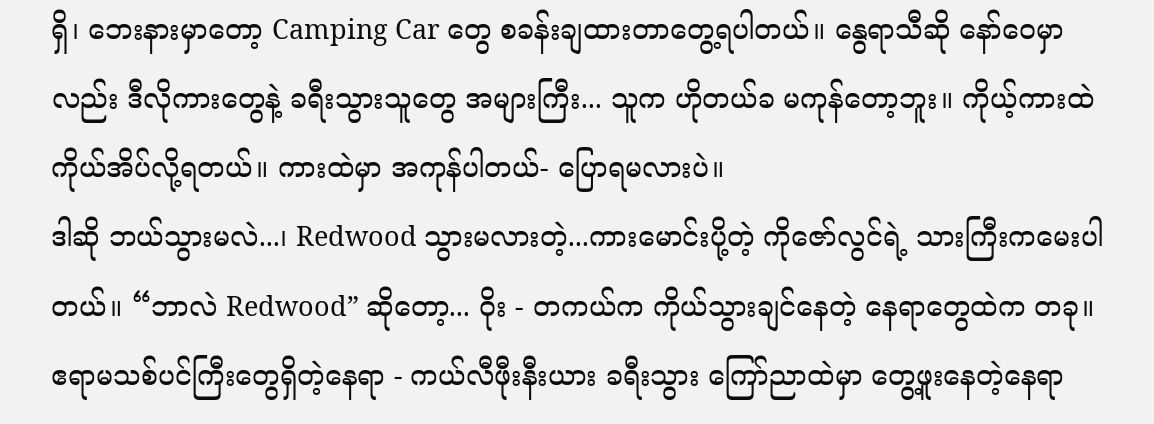ရှိ၊ ဘေးနားမှာတော့ Camping Car တွေ စခန်းချထားတာတွေ့ရပါတယ်။ နွေရာသီဆို နော်ဝေမှာလည်း ဒီလိုကားတွေနဲ့ ခရီးသွားသူတွေ အများကြီး... သူက ဟိုတယ်ခ မကုန်တော့ဘူး။ ကိုယ့်ကားထဲ ကိုယ်အိပ်လို့ရတယ်။ ကားထဲမှာ အကုန်ပါတယ်- ပြောရမလားပဲ။
ဒါဆို ဘယ်သွားမလဲ...၊ Redwood သွားမလားတဲ့...ကားမောင်းပို့တဲ့ ကိုဇော်လွင်ရဲ့ သားကြီးကမေးပါတယ်။ “ဘာလဲ Redwood” ဆိုတော့... ဝိုး - တကယ်က ကိုယ်သွားချင်နေတဲ့ နေရာတွေထဲက တခု။ ဧရာမသစ်ပင်ကြီးတွေရှိတဲ့နေရာ - ကယ်လီဖီုးနီးယား ခရီးသွား ကြော်ညာထဲမှာ တွေ့ဖူးနေတဲ့နေရာ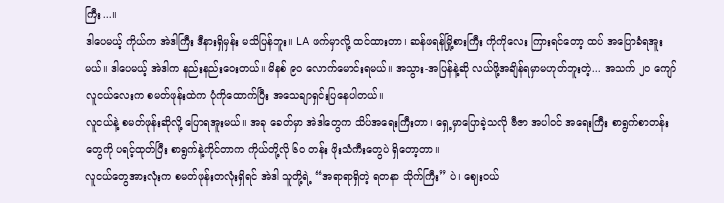ကြီး...။
ဒါပေမယ့် ကိုယ်က အဲဒါကြီး ဒီနားရှိမှန်း မသိပြန်ဘူး။ LA ဖက်မှာလို့ ထင်ထားတာ၊ ဆန်ဖရန်မြို့စားကြီး ကိုကိုလေး ကြားရင်တော့ ထပ် အပြောခံရအူးမယ်။ ဒါပေမယ့် အဲဒါက နည်းနည်းဝေးတယ်။ မိနစ် ၉၀ လောက်မောင်းရမယ်။ အသွား-အပြန်နဲ့ဆို လယ်ဖို့အချိန်ရမှာမဟုတ်ဘူးတဲ့... အသက် ၂၀ ကျော် လူငယ်လေးက စမတ်ဖုန်းထဲက ပုံကိုထောက်ပြီး အသေချာရှင်းပြနေပါတယ်။
လူငယ်နဲ့ စမတ်ဖုန်းဆိုလို့ ပြောရအူးမယ်။ အခု ခေတ်မှာ အဲဒါတွေက သိပ်အရေးကြီးတာ၊ ရှေ့မှာပြောခဲ့သလို ဗီဇာ အပါဝင် အရေးကြီး စာရွက်စာတန်းတွေကို ပရင့်ထုတ်ပြီး စာရွက်နဲ့ကိုင်တာက ကိုယ်တို့လို ၆၀ တန်း ဖိုးသံကီးတွေပဲ ရှိတော့တာ။
လူငယ်တွေအားလုံးက စမတ်ဖုန်းတလုံးရှိရင် အဲဒါ သူတို့ရဲ့ “အရာရာရှိတဲ့ ရတနာ သိုက်ကြီး” ပဲ၊ ဈေးဝယ်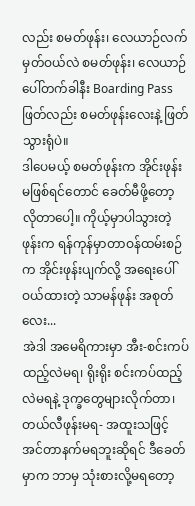လည်း စမတ်ဖုန်း၊ လေယာဉ်လက်မှတ်ဝယ်လဲ စမတ်ဖုန်း၊ လေယာဉ်ပေါ်တက်ခါနီး Boarding Pass ဖြတ်လည်း စမတ်ဖုန်းလေးနဲ့ ဖြတ်သွားရုံပဲ။
ဒါပေမယ့် စမတ်ဖုန်းက အိုင်းဖုန်းမဖြစ်ရင်တောင် ခေတ်မီဖို့တော့ လိုတာပေါ့။ ကိုယ့်မှာပါသွားတဲ့ဖုန်းက ရန်ကုန်မှာတာဝန်ထမ်းစဉ်က အိုင်းဖုန်းပျက်လို့ အရေးပေါ်ဝယ်ထားတဲ့ သာမန်ဖုန်း အစုတ်လေး...
အဲဒါ အမေရိကားမှာ အီး-စင်းကပ် ထည့်လဲမရ၊ ရိုးရိုး စင်းကပ်ထည့်လဲမရနဲ့ ဒုက္ခတွေများလိုက်တာ၊ တယ်လီဖုန်းမရ- အထူးသဖြင့် အင်တာနက်မရဘူးဆိုရင် ဒီခေတ်မှာက ဘာမှ သုံးစားလို့မရတော့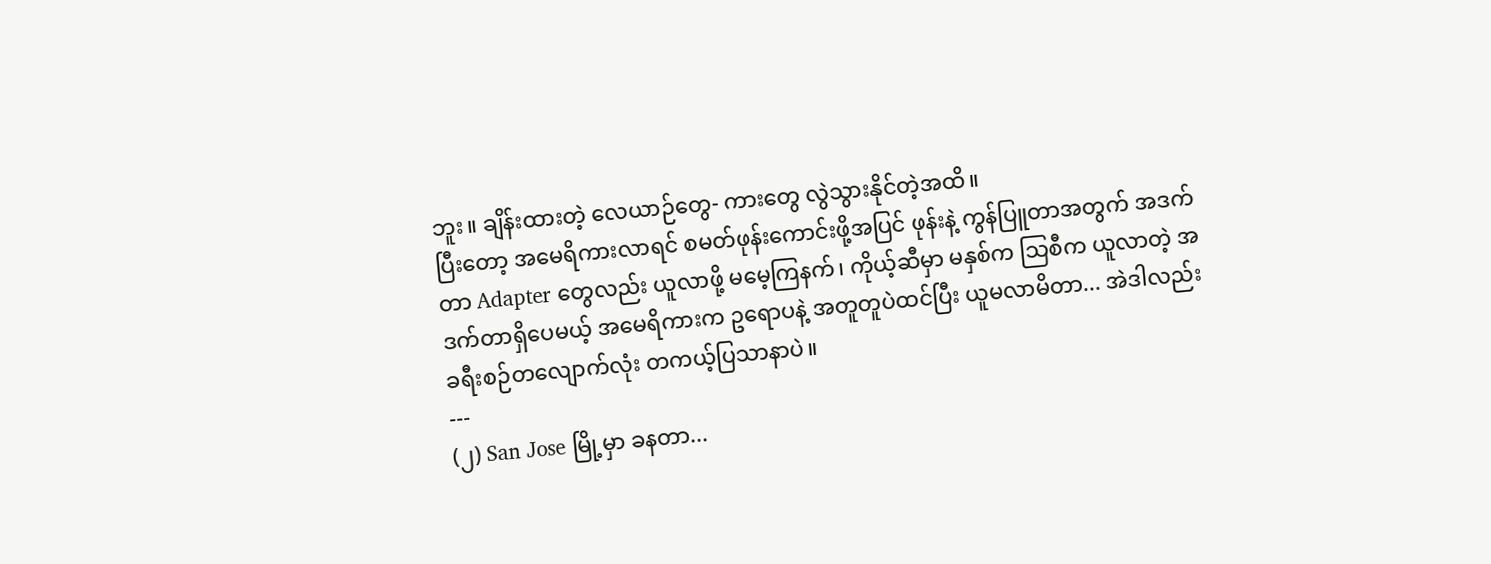ဘူး။ ချိန်းထားတဲ့ လေယာဉ်တွေ- ကားတွေ လွဲသွားနိုင်တဲ့အထိ။
ပြီးတော့ အမေရိကားလာရင် စမတ်ဖုန်းကောင်းဖို့အပြင် ဖုန်းနဲ့ ကွန်ပြူတာအတွက် အဒက်တာ Adapter တွေလည်း ယူလာဖို့ မမေ့ကြနက်၊ ကိုယ့်ဆီမှာ မနှစ်က သြစီက ယူလာတဲ့ အဒက်တာရှိပေမယ့် အမေရိကားက ဥရောပနဲ့ အတူတူပဲထင်ပြီး ယူမလာမိတာ... အဲဒါလည်း ခရီးစဉ်တလျောက်လုံး တကယ့်ပြသာနာပဲ။
---
(၂) San Jose မြို့မှာ ခနတာ...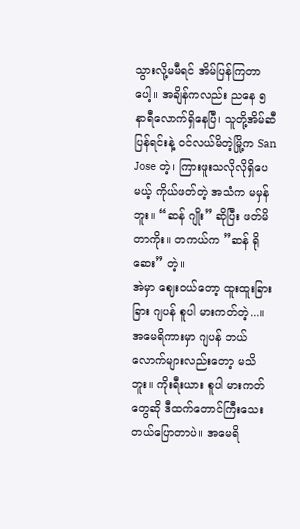သွားလို့မမီရင် အိမ်ပြန်ကြတာပေါ့။ အချိန်ကလည်း ညနေ ၅ နာရီလောက်ရှိနေပြီ၊ သူတို့အိမ်ဆီ ပြန်ရင်းနဲ့ ဝင်လယ်မိတဲ့မြို့က San Jose တဲ့၊ ကြားဖူးသလိုလိုရှိပေမယ့် ကိုယ်ဖတ်တဲ့ အသံက မမှန်ဘူး။ “ဆန် ဂျိုး” ဆိုပြီး ဖတ်မိတာကိုး။ တကယ်က ”ဆန် ရို ဆေး” တဲ့။
အဲမှာ ဈေးဝယ်တော့ ထူးထူးခြားခြား ဂျပန် စူပါ မားကတ်တဲ့...။ အမေရိကားမှာ ဂျပန် ဘယ်လောက်များလည်းတော့ မသိဘူး။ ကိုးရီးယား စူပါ မားကတ်တွေဆို ဒီထက်တောင်ကြီးသေးတယ်ပြောတာပဲ။ အမေရိ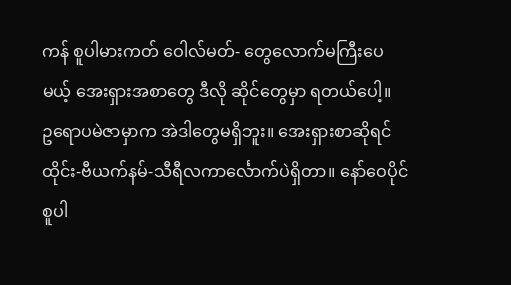ကန် စူပါမားကတ် ဝေါလ်မတ်- တွေလောက်မကြီးပေမယ့် အေးရှားအစာတွေ ဒီလို ဆိုင်တွေမှာ ရတယ်ပေါ့။
ဥရောပမဲဇာမှာက အဲဒါတွေမရှိဘူး။ အေးရှားစာဆိုရင် ထိုင်း-ဗီယက်နမ်-သီရီလကာင်္လောက်ပဲရှိတာ။ နော်ဝေပိုင် စူပါ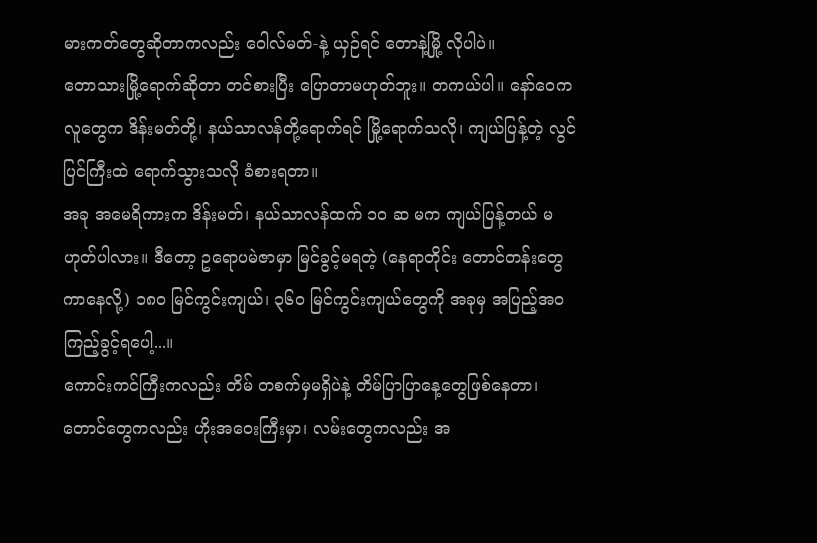မားကတ်တွေဆိုတာကလည်း ဝေါလ်မတ်-နဲ့ ယှဉ်ရင် တောနဲ့မြို့ လိုပါပဲ။
တောသားမြို့ရောက်ဆိုတာ တင်စားပြီး ပြောတာမဟုတ်ဘူး။ တကယ်ပါ။ နော်ဝေက လူတွေက ဒိန်းမတ်တို့၊ နယ်သာလန်တို့ရောက်ရင် မြို့ရောက်သလို၊ ကျယ်ပြန့်တဲ့ လွင်ပြင်ကြီးထဲ ရောက်သွားသလို ခံစားရတာ။
အခု အမေရိကားက ဒိန်းမတ်၊ နယ်သာလန်ထက် ၁၀ ဆ မက ကျယ်ပြန့်တယ် မဟုတ်ပါလား။ ဒီတော့ ဥရောပမဲဇာမှာ မြင်ခွင့်မရတဲ့ (နေရာတိုင်း တောင်တန်းတွေ ကာနေလို့) ၁၈၀ မြင်ကွင်းကျယ်၊ ၃၆၀ မြင်ကွင်းကျယ်တွေကို အခုမှ အပြည့်အ၀ ကြည့်ခွင့်ရပေါ့...။
ကောင်းကင်ကြီးကလည်း တိမ် တစက်မှမရှိပဲနဲ့ တိမ်ပြာပြာနေ့တွေဖြစ်နေတာ၊ တောင်တွေကလည်း ဟိုးအဝေးကြီးမှာ၊ လမ်းတွေကလည်း အ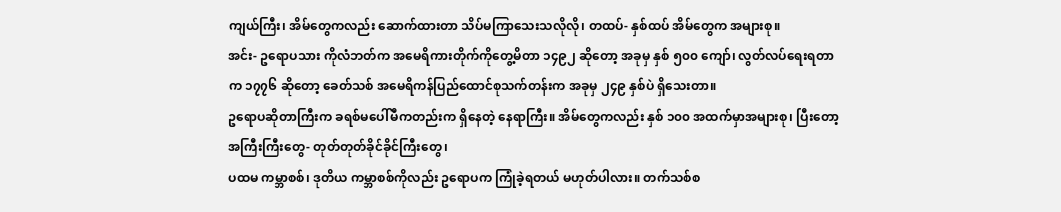ကျယ်ကြီး၊ အိမ်တွေကလည်း ဆောက်ထားတာ သိပ်မကြာသေးသလိုလို၊ တထပ်- နှစ်ထပ် အိမ်တွေက အများစု။
အင်း- ဥရောပသား ကိုလံဘတ်က အမေရိကားတိုက်ကိုတွေ့မိတာ ၁၄၉၂ ဆိုတော့ အခုမှ နှစ် ၅၀၀ ကျော်၊ လွတ်လပ်ရေးရတာက ၁၇၇၆ ဆိုတော့ ခေတ်သစ် အမေရိကန်ပြည်ထောင်စုသက်တန်းက အခုမှ ၂၄၉ နှစ်ပဲ ရှိသေးတာ။
ဥရောပဆိုတာကြီးက ခရစ်မပေါ်မီကတည်းက ရှိနေတဲ့ နေရာကြီး။ အိမ်တွေကလည်း နှစ် ၁၀၀ အထက်မှာအများစု၊ ပြီးတော့ အကြီးကြီးတွေ- တုတ်တုတ်ခိုင်ခိုင်ကြီးတွေ၊
ပထမ ကမ္ဘာစစ်၊ ဒုတိယ ကမ္ဘာစစ်ကိုလည်း ဥရောပက ကြုံခဲ့ရတယ် မဟုတ်ပါလား။ တက်သစ်စ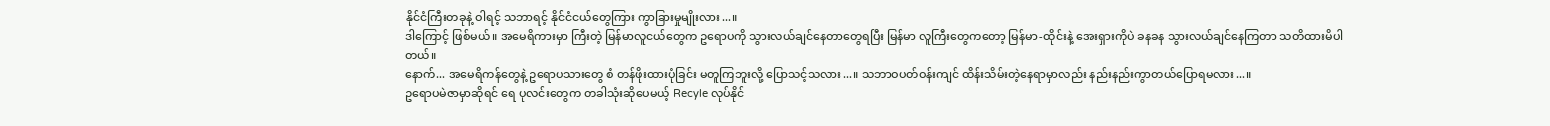နိုင်ငံကြီးတခုနဲ့ ဝါရင့် သဘာရင့် နိုင်ငံငယ်တွေကြား ကွာခြားမှုမျိုးလား...။
ဒါကြောင့် ဖြစ်မယ်။ အမေရိကားမှာ ကြီးတဲ့ မြန်မာလူငယ်တွေက ဥရောပကို သွားလယ်ချင်နေတာတွေရပြီး မြန်မာ လူကြီးတွေကတော့ မြန်မာ-ထိုင်းနဲ့ အေးရှားကိုပဲ ခနခန သွားလယ်ချင်နေကြတာ သတိထားမိပါတယ်။
နောက်... အမေရိကန်တွေနဲ့ ဥရောပသားတွေ စံ တန်ဖိုးထားပုံခြင်း မတူကြဘူးလို့ ပြောသင့်သလား...။ သဘာဝပတ်ဝန်းကျင် ထိန်းသိမ်းတဲ့နေရာမှာလည်း နည်းနည်းကွာတယ်ပြောရမလား...။
ဥရောပမဲဇာမှာဆိုရင် ရေ ပုလင်းတွေက တခါသုံးဆိုပေမယ့် Recyle လုပ်နိုင်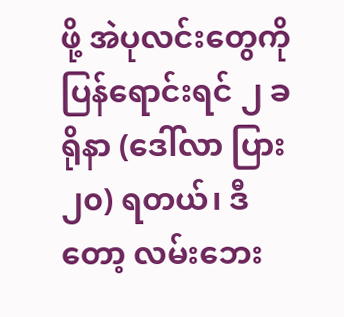ဖို့ အဲပုလင်းတွေကို ပြန်ရောင်းရင် ၂ ခရိုနာ (ဒေါ်လာ ပြား ၂၀) ရတယ်၊ ဒီတော့ လမ်းဘေး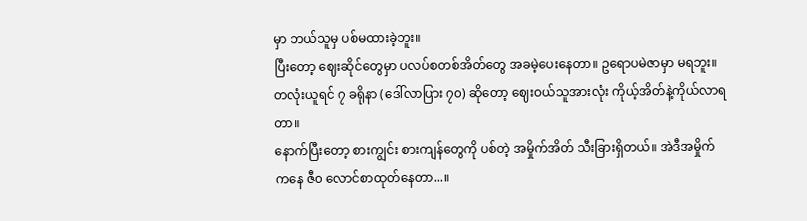မှာ ဘယ်သူမှ ပစ်မထားခဲ့ဘူး။
ပြီးတော့ ဈေးဆိုင်တွေမှာ ပလပ်စတစ်အိတ်တွေ အခမဲ့ပေးနေတာ။ ဥရောပမဲဇာမှာ မရဘူး။ တလုံးယူရင် ၇ ခရိုနာ (ဒေါ်လာပြား ၇၀) ဆိုတော့ ဈေးဝယ်သူအားလုံး ကိုယ့်အိတ်နဲ့ကိုယ်လာရတာ။
နောက်ပြီးတော့ စားကျွင်း စားကျန်တွေကို ပစ်တဲ့ အမှိုက်အိတ် သီးခြားရှိတယ်။ အဲဒီအမှိုက်ကနေ ဇီ၀ လောင်စာထုတ်နေတာ...။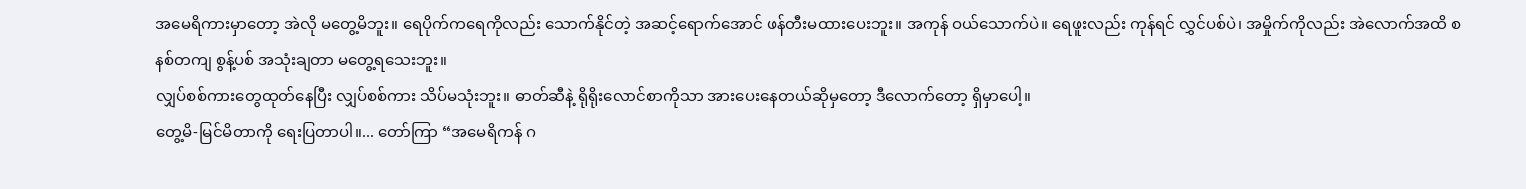အမေရိကားမှာတော့ အဲလို မတွေ့မိဘူး။ ရေပိုက်ကရေကိုလည်း သောက်နိုင်တဲ့ အဆင့်ရောက်အောင် ဖန်တီးမထားပေးဘူး။ အကုန် ဝယ်သောက်ပဲ။ ရေဖူးလည်း ကုန်ရင် လွှင်ပစ်ပဲ၊ အမှိုက်ကိုလည်း အဲလောက်အထိ စနစ်တကျ စွန့်ပစ် အသုံးချတာ မတွေ့ရသေးဘူး။
လျှပ်စစ်ကားတွေထုတ်နေပြီး လျှပ်စစ်ကား သိပ်မသုံးဘူး။ ဓာတ်ဆီနဲ့ ရိုရိုးလောင်စာကိုသာ အားပေးနေတယ်ဆိုမှတော့ ဒီလောက်တော့ ရှိမှာပေါ့။
တွေ့မိ-မြင်မိတာကို ရေးပြတာပါ။... တော်ကြာ “အမေရိကန် ဂ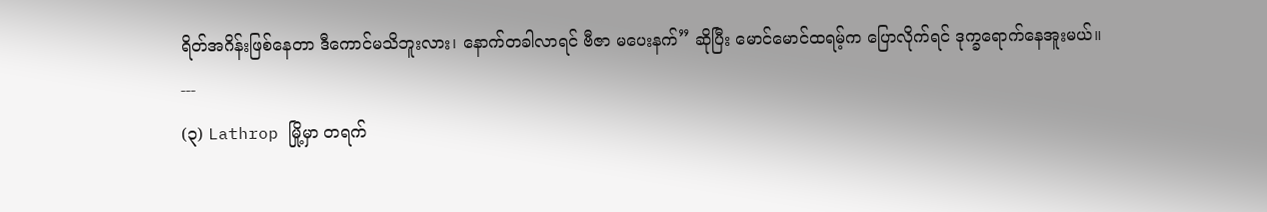ရိတ်အဂိန်းဖြစ်နေတာ ဒီကောင်မသိဘူးလား၊ နောက်တခါလာရင် ဗီဇာ မပေးနက်” ဆိုပြီး မောင်မောင်ထရမ့်က ပြောလိုက်ရင် ဒုက္ခရောက်နေအူးမယ်။
---
(၃) Lathrop မြို့မှာ တရက်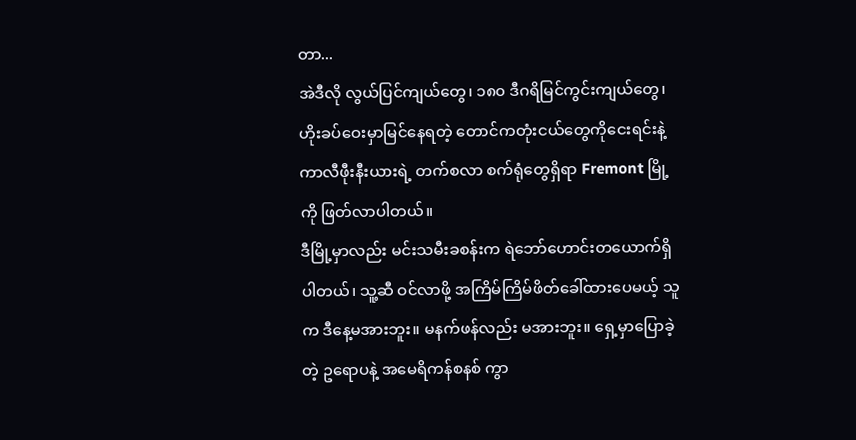တာ...
အဲဒီလို လွယ်ပြင်ကျယ်တွေ၊ ၁၈၀ ဒီဂရိမြင်ကွင်းကျယ်တွေ၊ ဟိုးခပ်ဝေးမှာမြင်နေရတဲ့ တောင်ကတုံးငယ်တွေကိုငေးရင်းနဲ့ ကာလီဖီုးနီးယားရဲ့ တက်စလာ စက်ရုံတွေရှိရာ Fremont မြို့ကို ဖြတ်လာပါတယ်။
ဒီမြို့မှာလည်း မင်းသမီးခစန်းက ရဲဘော်ဟောင်းတယောက်ရှိပါတယ်၊ သူ့ဆီ ဝင်လာဖို့ အကြိမ်ကြိမ်ဖိတ်ခေါ်ထားပေမယ့် သူက ဒီနေ့မအားဘူး။ မနက်ဖန်လည်း မအားဘူး။ ရှေ့မှာပြောခဲ့တဲ့ ဥရောပနဲ့ အမေရိကန်စနစ် ကွာ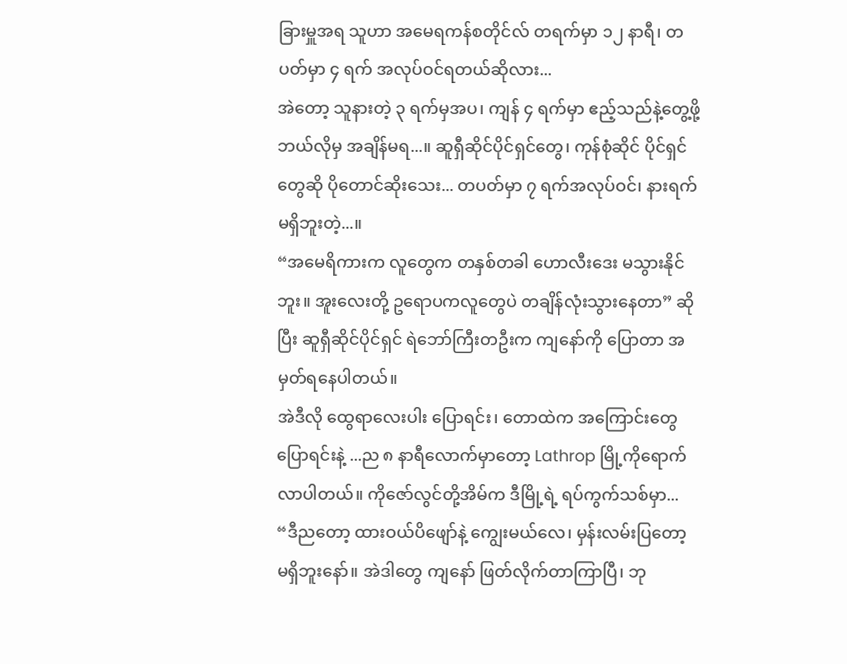ခြားမှူအရ သူဟာ အမေရကန်စတိုင်လ် တရက်မှာ ၁၂ နာရီ၊ တပတ်မှာ ၄ ရက် အလုပ်ဝင်ရတယ်ဆိုလား...
အဲတော့ သူနားတဲ့ ၃ ရက်မှအပ၊ ကျန် ၄ ရက်မှာ ဧည့်သည်နဲ့တွေ့ဖို့ ဘယ်လိုမှ အချိန်မရ...။ ဆူရှီဆိုင်ပိုင်ရှင်တွေ၊ ကုန်စုံဆိုင် ပိုင်ရှင်တွေဆို ပိုတောင်ဆိုးသေး... တပတ်မှာ ၇ ရက်အလုပ်ဝင်၊ နားရက် မရှိဘူးတဲ့...။
“အမေရိကားက လူတွေက တနှစ်တခါ ဟောလီးဒေး မသွားနိုင်ဘူး။ အူးလေးတို့ ဥရောပကလူတွေပဲ တချိန်လုံးသွားနေတာ” ဆိုပြီး ဆူရှီဆိုင်ပိုင်ရှင် ရဲဘော်ကြီးတဦးက ကျနော်ကို ပြောတာ အမှတ်ရနေပါတယ်။
အဲဒီလို ထွေရာလေးပါး ပြောရင်း၊ တောထဲက အကြောင်းတွေပြောရင်းနဲ့ ...ည ၈ နာရီလောက်မှာတော့ Lathrop မြို့ကိုရောက်လာပါတယ်။ ကိုဇော်လွင်တို့အိမ်က ဒီမြို့ရဲ့ ရပ်ကွက်သစ်မှာ...
“ဒီညတော့ ထားဝယ်ပိဖျော်နဲ့ ကျွေးမယ်လေ၊ မှန်းလမ်းပြတော့ မရှိဘူးနော်။ အဲဒါတွေ ကျနော် ဖြတ်လိုက်တာကြာပြီ၊ ဘု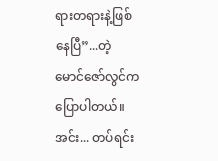ရားတရားနဲ့ဖြစ်နေပြီ”...တဲ့ မောင်ဇော်လွင်က ပြောပါတယ်။
အင်း... တပ်ရင်း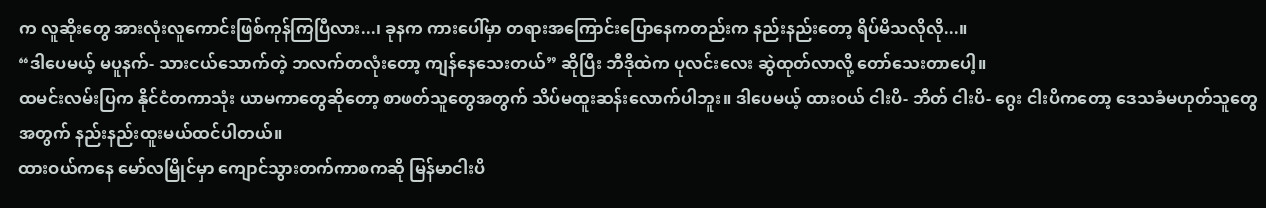က လူဆိုးတွေ အားလုံးလူကောင်းဖြစ်ကုန်ကြပြီလား...၊ ခုနက ကားပေါ်မှာ တရားအကြောင်းပြောနေကတည်းက နည်းနည်းတော့ ရိပ်မိသလိုလို...။
“ဒါပေမယ့် မပူနက်- သားငယ်သောက်တဲ့ ဘလက်တလုံးတော့ ကျန်နေသေးတယ်” ဆိုပြီး ဘီဒိုထဲက ပုလင်းလေး ဆွဲထုတ်လာလို့ တော်သေးတာပေါ့။
ထမင်းလမ်းပြက နိုင်ငံတကာသုံး ယာမကာတွေဆိုတော့ စာဖတ်သူတွေအတွက် သိပ်မထူးဆန်းလောက်ပါဘူး။ ဒါပေမယ့် ထားဝယ် ငါးပိ- ဘိတ် ငါးပိ- ဂွေး ငါးပိကတော့ ဒေသခံမဟုတ်သူတွေအတွက် နည်းနည်းထူးမယ်ထင်ပါတယ်။
ထားဝယ်ကနေ မော်လမြိုင်မှာ ကျောင်သွားတက်ကာစကဆို မြန်မာငါးပိ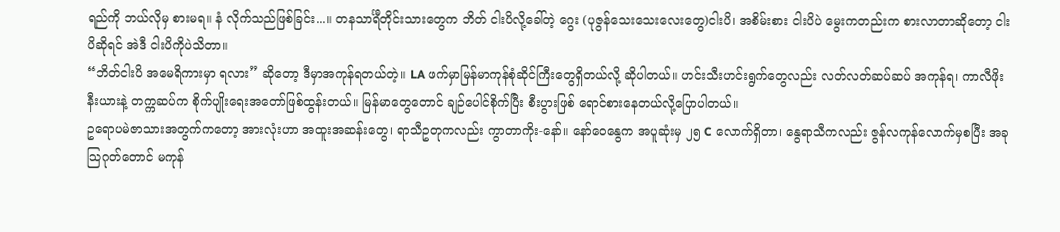ရည်ကို ဘယ်လိုမှ စားမရ။ နံ လိုက်သည်ဖြစ်ခြင်း...။ တနသာင်္ရီတိုင်းသားတွေက ဘိတ် ငါးပိလို့ခေါ်တဲ့ ဂွေး (ပုဇွန်သေးသေးလေးတွေ)ငါးပိ၊ အစိမ်းစား ငါးပိပဲ မွေးကတည်းက စားလာတာဆိုတော့ ငါးပိဆိုရင် အဲဒီ ငါးပိကိုပဲသိတာ။
“ဘိတ်ငါးပိ အမေရိကားမှာ ရလား” ဆိုတော့ ဒီမှာအကုန်ရတယ်တဲ့။ LA ဖက်မှာမြန်မာကုန်စုံဆိုင်ကြီးတွေရှိတယ်လို့ ဆိုပါတယ်။ ဟင်းသီးဟင်းရွက်တွေလည်း လတ်လတ်ဆပ်ဆပ် အကုန်ရ၊ ကာလီဖိုးနီးယားနဲ့ တက္ကဆပ်က စိုက်ပျိုးရေးအတော်ဖြစ်ထွန်းတယ်။ မြန်မာတွေတောင် ချဉ်ပေါင်စိုက်ပြီး စီးပွားဖြစ် ရောင်စားနေတယ်လို့ပြောပါတယ်။
ဥရောပမဲဇာသားအတွက်ကတော့ အားလုံးဟာ အထူးအဆန်းတွေ၊ ရာသီဥတုကလည်း ကွာတာကိုး-နော်။ နော်ဝေနွေက အပူဆုံးမှ ၂၅ C လောက်ရှိတာ၊ နွေရာသီကလည်း ဇွန်လကုန်လောက်မှစပြီး အခု သြဂုတ်တောင် မကုန်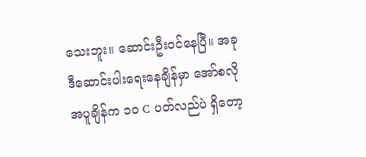သေးဘူး။ ဆောင်းဦးဝင်နေပြီ။ အခု ဒီဆောင်းပါးရေးနေချိန်မှာ အော်စလို အပူချိန်က ၁၀ C ပတ်လည်ပဲ ရှိတော့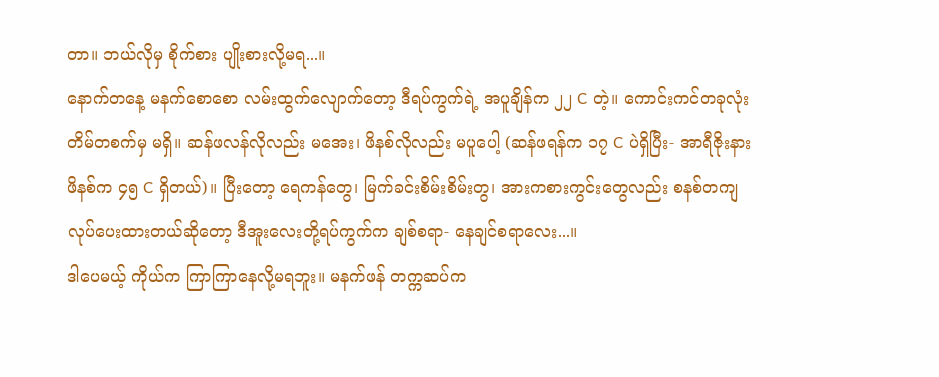တာ။ ဘယ်လိုမှ စိုက်စား ပျိုးစားလို့မရ...။
နောက်တနေ့ မနက်စောစော လမ်းထွက်လျောက်တော့ ဒီရပ်ကွက်ရဲ့ အပူချိန်က ၂၂ C တဲ့။ ကောင်းကင်တခုလုံး တိမ်တစက်မှ မရှိ။ ဆန်ဖလန်လိုလည်း မအေး၊ ဖိနစ်လိုလည်း မပူပေါ့ (ဆန်ဖရန်က ၁၇ C ပဲရှိပြီး- အာရီဇိုးနား ဖိနစ်က ၄၅ C ရှိတယ်)။ ပြီးတော့ ရေကန်တွေ၊ မြက်ခင်းစိမ်းစိမ်းတွ၊ အားကစားကွင်းတွေလည်း စနစ်တကျ လုပ်ပေးထားတယ်ဆိုတော့ ဒီအူးလေးတို့ရပ်ကွက်က ချစ်စရာ- နေချင်စရာလေး...။
ဒါပေမယ့် ကိုယ်က ကြာကြာနေလို့မရဘူး။ မနက်ဖန် တက္ကဆပ်က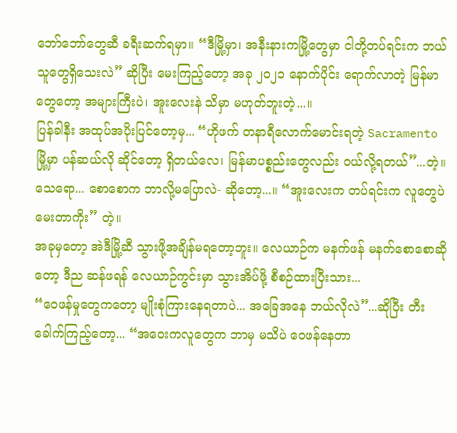ဘော်ဘော်တွေဆီ ခရီးဆက်ရမှာ။ “ဒီမြို့မှာ၊ အနီးနားကမြို့တွေမှာ ငါတို့တပ်ရင်းက ဘယ်သူတွေရှိသေးလဲ” ဆိုပြီး မေးကြည့်တော့ အခု ၂၀၂၁ နောက်ပိုင်း ရောက်လာတဲ့ မြန်မာတွေတော့ အများကြီးပဲ၊ အူးလေးနဲ သိမှာ မဟုတ်ဘူးတဲ့...။
ပြန်ခါနီး အထုပ်အပိုးပြင်တော့မှ... “ဟိုဖက် တနာရီလောက်မောင်းရတဲ့ Sacramento မြို့မှာ ပန်ဆယ်လို ဆိုင်တော့ ရှိတယ်လေ၊ မြန်မာပစ္စည်းတွေလည်း ဝယ်လို့ရတယ်”...တဲ့။
သေရော... စောစောက ဘာလို့မပြောလဲ- ဆိုတော့...။ “အူးလေးက တပ်ရင်းက လူတွေပဲ မေးတာကိုး” တဲ့။
အခုမှတော့ အဲဒီမြို့ဆီ သွားဖို့အချိန်မရတော့ဘူး။ လေယာဉ်က မနက်ဖန် မနက်စောစောဆိုတော့ ဒီည ဆန်ဖရန် လေယာဉ်ကွင်းမှာ သွားအိပ်ဖို့ စီစဉ်ထားပြီးသား...
“ဝေဖန်မှုတွေကတော့ မျိုးစုံကြားနေရတာပဲ... အခြေအနေ ဘယ်လိုလဲ”...ဆိုပြီး တီးခေါက်ကြည့်တော့... “အဝေးကလူတွေက ဘာမှ မသိပဲ ဝေဖန်နေတာ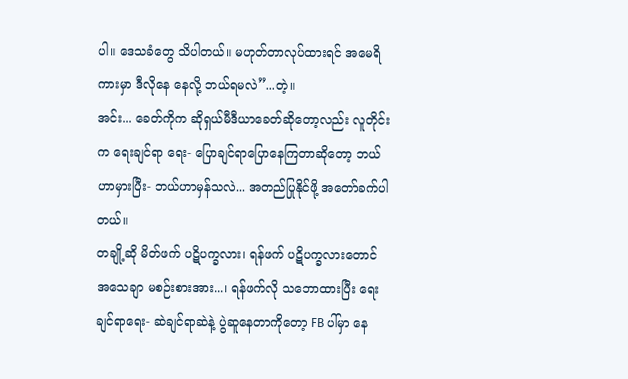ပါ။ ဒေသခံတွေ သိပါတယ်။ မဟုတ်တာလုပ်ထားရင် အမေရိကားမှာ ဒီလိုနေ နေလို့ ဘယ်ရမလဲ”...တဲ့။
အင်း... ခေတ်ကိုက ဆိုရှယ်မီဒီယာခေတ်ဆိုတော့လည်း လူတိုင်းက ရေးချင်ရာ ရေး- ပြောချင်ရာပြောနေကြတာဆိုတော့ ဘယ်ဟာမှားပြီး- ဘယ်ဟာမှန်သလဲ... အတည်ပြုနိုင်ဖို့ အတော်ခက်ပါတယ်။
တချို့ဆို မိတ်ဖက် ပဋိပက္ခလား၊ ရန်ဖက် ပဋိပက္ခလားတောင် အသေချာ မစဉ်းစားအား...၊ ရန်ဖက်လို သဘောထားပြီး ရေးချင်ရာရေး- ဆဲချင်ရာဆဲနဲ့ ပွဲဆူနေတာကိုတော့ FB ပါ်မှာ နေ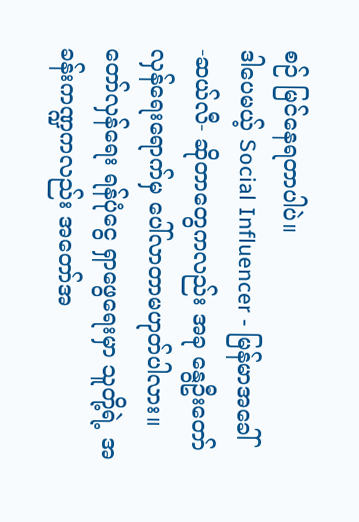စဉ် မြင်နေရတာပါပဲ။
ဒါပေမယ့် Social Influencer - မြန်မာအခေါ် -ဆယ်လီ- ဆိုတာတွေကလည်း အခု နွေဦးတော်လှန်ရေးရောက်မှ ပေါ်လာတာမဟုတ်ပါလား။ တော်လှန်ရေး ရန်ပုံငွေ ရှာဖွေရေးမှာ သူတို့ရဲ့ အခန်းကဏ္ဍကလည်း အတော်အ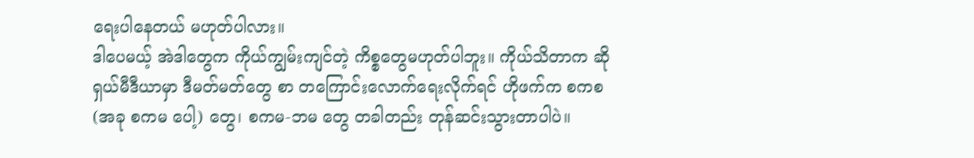ရေးပါနေတယ် မဟုတ်ပါလား။
ဒါပေမယ့် အဲဒါတွေက ကိုယ်ကျွမ်းကျင်တဲ့ ကိစ္စတွေမဟုတ်ပါဘူး။ ကိုယ်သိတာက ဆိုရှယ်မီဒီယာမှာ ဒီမတ်မတ်တွေ စာ တကြောင်းလောက်ရေးလိုက်ရင် ဟိုဖက်က စကစ (အခု စကမ ပေါ့) တွေ၊ စကမ-ဘမ တွေ တခါတည်း တုန်ဆင်းသွားတာပါပဲ။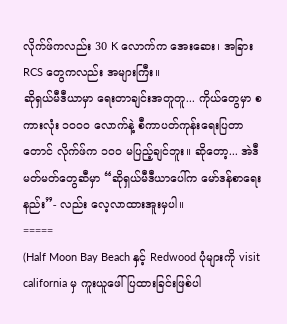လိုက်ဖ်ကလည်း 30 K လောက်က အေးဆေး၊ အခြား RCS တွေကလည်း အများကြီး။
ဆိုရှယ်မီဒီယာမှာ ရေးတာချင်းအတူတူ... ကိုယ်တွေမှာ စကားလုံး ၁၀၀၀ လောက်နဲ့ စီကာပတ်ကုန်းရေးပြတာတောင် လိုက်ဖ်က ၁၀၀ မပြည့်ချင်ဘူး။ ဆိုတော့... အဲဒီ မတ်မတ်တွေဆီမှာ “ဆိုရှယ်မီဒီယာပေါ်က မော်ဒန်စာရေးနည်း”- လည်း လေ့လာထားအူးမှပါ။
=====
(Half Moon Bay Beach နှင့် Redwood ပုံများကို visit california မှ ကူးယူဖေါ်ပြထားခြင်းဖြစ်ပါ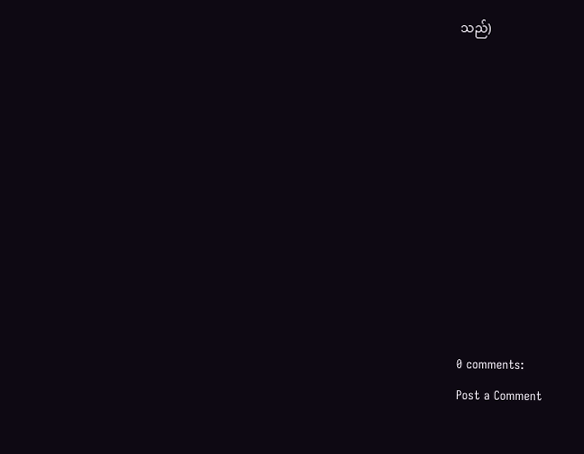သည်)










0 comments:
Post a Comment